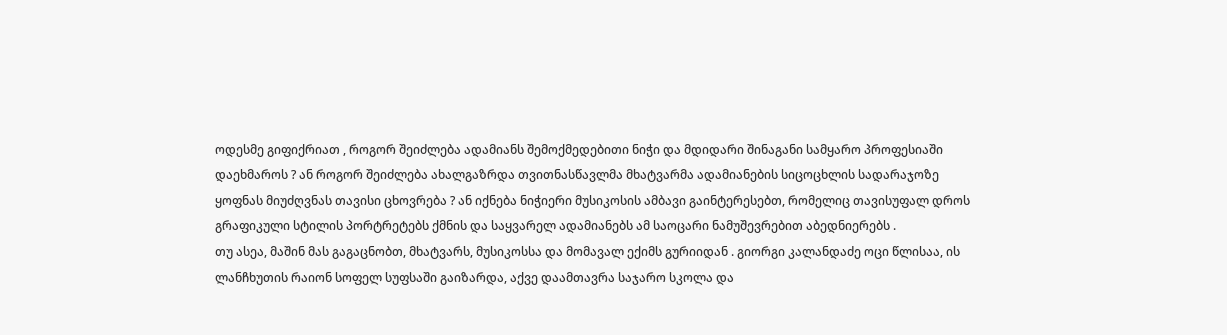ოდესმე გიფიქრიათ , როგორ შეიძლება ადამიანს შემოქმედებითი ნიჭი და მდიდარი შინაგანი სამყარო პროფესიაში დაეხმაროს ? ან როგორ შეიძლება ახალგაზრდა თვითნასწავლმა მხატვარმა ადამიანების სიცოცხლის სადარაჯოზე ყოფნას მიუძღვნას თავისი ცხოვრება ? ან იქნება ნიჭიერი მუსიკოსის ამბავი გაინტერესებთ, რომელიც თავისუფალ დროს გრაფიკული სტილის პორტრეტებს ქმნის და საყვარელ ადამიანებს ამ საოცარი ნამუშევრებით აბედნიერებს .
თუ ასეა, მაშინ მას გაგაცნობთ, მხატვარს, მუსიკოსსა და მომავალ ექიმს გურიიდან . გიორგი კალანდაძე ოცი წლისაა, ის ლანჩხუთის რაიონ სოფელ სუფსაში გაიზარდა, აქვე დაამთავრა საჯარო სკოლა და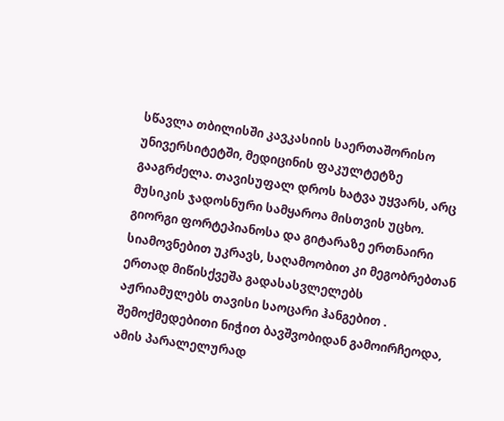სწავლა თბილისში კავკასიის საერთაშორისო უნივერსიტეტში, მედიცინის ფაკულტეტზე გააგრძელა. თავისუფალ დროს ხატვა უყვარს, არც მუსიკის ჯადოსნური სამყაროა მისთვის უცხო. გიორგი ფორტეპიანოსა და გიტარაზე ერთნაირი სიამოვნებით უკრავს, საღამოობით კი მეგობრებთან ერთად მიწისქვეშა გადასასვლელებს აჟრიამულებს თავისი საოცარი ჰანგებით . შემოქმედებითი ნიჭით ბავშვობიდან გამოირჩეოდა, ამის პარალელურად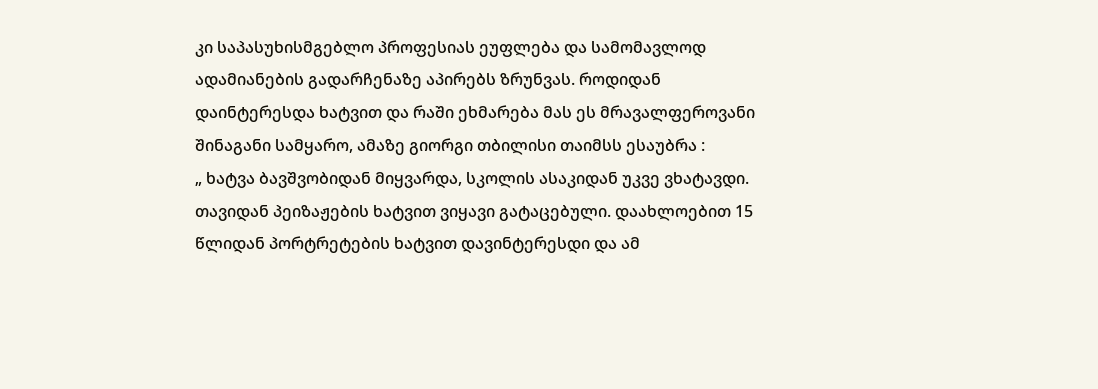კი საპასუხისმგებლო პროფესიას ეუფლება და სამომავლოდ ადამიანების გადარჩენაზე აპირებს ზრუნვას. როდიდან დაინტერესდა ხატვით და რაში ეხმარება მას ეს მრავალფეროვანი შინაგანი სამყარო, ამაზე გიორგი თბილისი თაიმსს ესაუბრა :
„ ხატვა ბავშვობიდან მიყვარდა, სკოლის ასაკიდან უკვე ვხატავდი. თავიდან პეიზაჟების ხატვით ვიყავი გატაცებული. დაახლოებით 15 წლიდან პორტრეტების ხატვით დავინტერესდი და ამ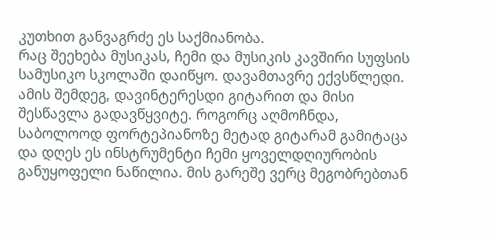კუთხით განვაგრძე ეს საქმიანობა.
რაც შეეხება მუსიკას, ჩემი და მუსიკის კავშირი სუფსის სამუსიკო სკოლაში დაიწყო. დავამთავრე ექვსწლედი. ამის შემდეგ, დავინტერესდი გიტარით და მისი შესწავლა გადავწყვიტე. როგორც აღმოჩნდა, საბოლოოდ ფორტეპიანოზე მეტად გიტარამ გამიტაცა და დღეს ეს ინსტრუმენტი ჩემი ყოველდღიურობის განუყოფელი ნაწილია. მის გარეშე ვერც მეგობრებთან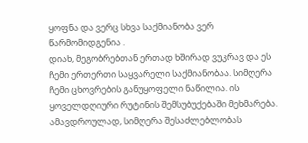ყოფნა და ვერც სხვა საქმიანობა ვერ წარმომიდგენია .
დიახ, მეგობრებთან ერთად ხშირად ვუკრავ და ეს ჩემი ერთერთი საყვარელი საქმიანობაა. სიმღერა ჩემი ცხოვრების განუყოფელი ნაწილია. ის ყოველდღიური რუტინის შემსუბუქებაში მეხმარება. ამავდროულად, სიმღერა შესაძლებლობას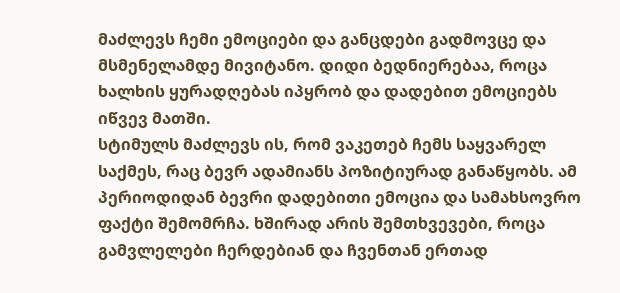მაძლევს ჩემი ემოციები და განცდები გადმოვცე და მსმენელამდე მივიტანო. დიდი ბედნიერებაა, როცა ხალხის ყურადღებას იპყრობ და დადებით ემოციებს იწვევ მათში.
სტიმულს მაძლევს ის, რომ ვაკეთებ ჩემს საყვარელ საქმეს, რაც ბევრ ადამიანს პოზიტიურად განაწყობს. ამ პერიოდიდან ბევრი დადებითი ემოცია და სამახსოვრო ფაქტი შემომრჩა. ხშირად არის შემთხვევები, როცა გამვლელები ჩერდებიან და ჩვენთან ერთად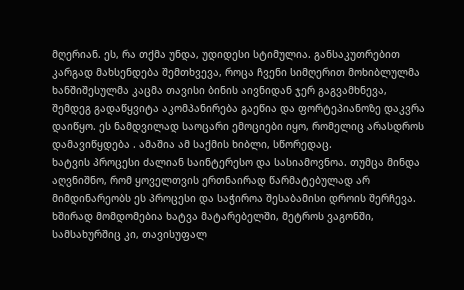მღერიან. ეს, რა თქმა უნდა, უდიდესი სტიმულია. განსაკუთრებით კარგად მახსენდება შემთხვევა, როცა ჩვენი სიმღერით მოხიბლულმა ხანშიშესულმა კაცმა თავისი ბინის აივნიდან ჯერ გაგვამხნევა, შემდეგ გადაწყვიტა აკომპანირება გაეწია და ფორტეპიანოზე დაკვრა დაიწყო. ეს ნამდვილად საოცარი ემოციები იყო, რომელიც არასდროს დამავიწყდება . ამაშია ამ საქმის ხიბლი, სწორედაც.
ხატვის პროცესი ძალიან საინტერესო და სასიამოვნოა. თუმცა მინდა აღვნიშნო, რომ ყოველთვის ერთნაირად წარმატებულად არ მიმდინარეობს ეს პროცესი და საჭიროა შესაბამისი დროის შერჩევა. ხშირად მომდომებია ხატვა მატარებელში, მეტროს ვაგონში, სამსახურშიც კი, თავისუფალ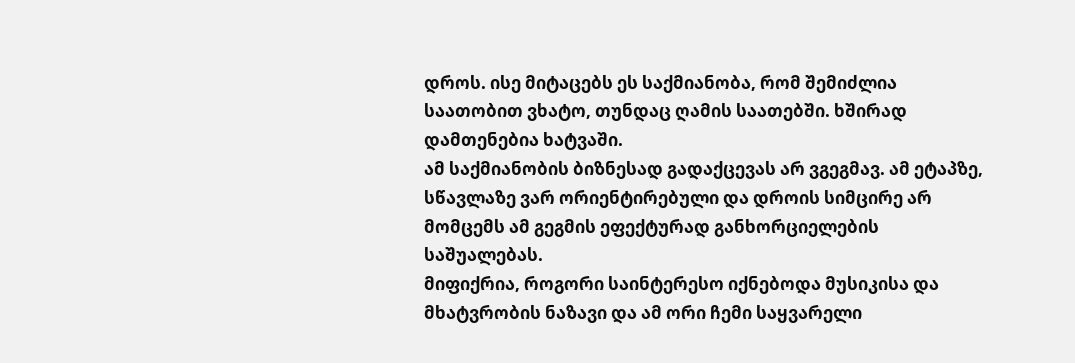დროს. ისე მიტაცებს ეს საქმიანობა, რომ შემიძლია საათობით ვხატო, თუნდაც ღამის საათებში. ხშირად დამთენებია ხატვაში.
ამ საქმიანობის ბიზნესად გადაქცევას არ ვგეგმავ. ამ ეტაპზე, სწავლაზე ვარ ორიენტირებული და დროის სიმცირე არ მომცემს ამ გეგმის ეფექტურად განხორციელების საშუალებას.
მიფიქრია, როგორი საინტერესო იქნებოდა მუსიკისა და მხატვრობის ნაზავი და ამ ორი ჩემი საყვარელი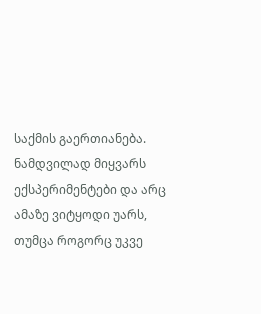საქმის გაერთიანება. ნამდვილად მიყვარს ექსპერიმენტები და არც ამაზე ვიტყოდი უარს, თუმცა როგორც უკვე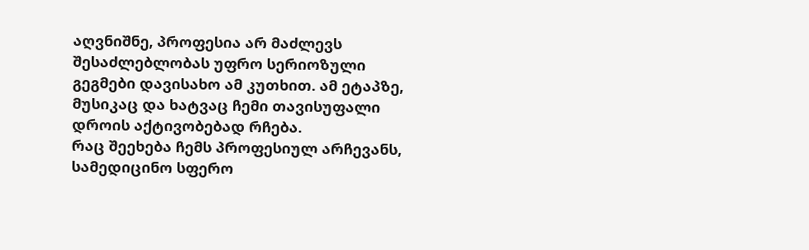აღვნიშნე, პროფესია არ მაძლევს შესაძლებლობას უფრო სერიოზული გეგმები დავისახო ამ კუთხით. ამ ეტაპზე, მუსიკაც და ხატვაც ჩემი თავისუფალი დროის აქტივობებად რჩება.
რაც შეეხება ჩემს პროფესიულ არჩევანს, სამედიცინო სფერო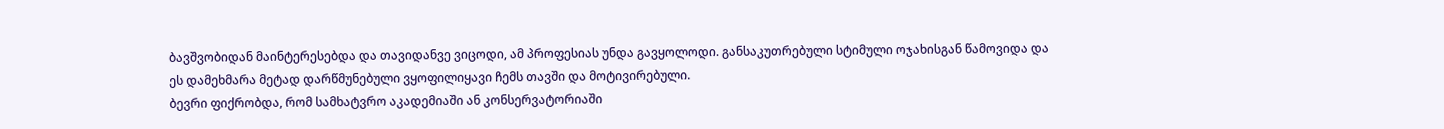ბავშვობიდან მაინტერესებდა და თავიდანვე ვიცოდი, ამ პროფესიას უნდა გავყოლოდი. განსაკუთრებული სტიმული ოჯახისგან წამოვიდა და ეს დამეხმარა მეტად დარწმუნებული ვყოფილიყავი ჩემს თავში და მოტივირებული.
ბევრი ფიქრობდა, რომ სამხატვრო აკადემიაში ან კონსერვატორიაში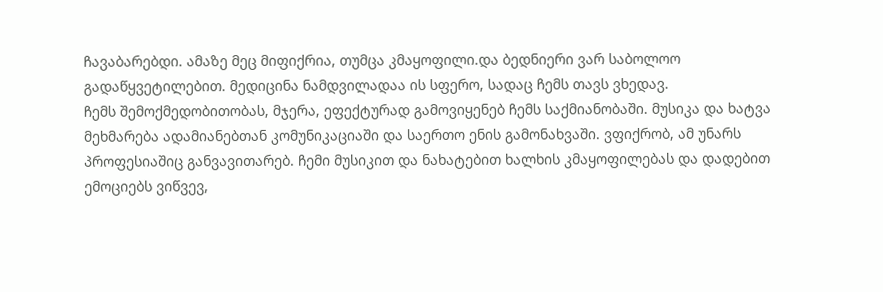ჩავაბარებდი. ამაზე მეც მიფიქრია, თუმცა კმაყოფილი.და ბედნიერი ვარ საბოლოო გადაწყვეტილებით. მედიცინა ნამდვილადაა ის სფერო, სადაც ჩემს თავს ვხედავ.
ჩემს შემოქმედობითობას, მჯერა, ეფექტურად გამოვიყენებ ჩემს საქმიანობაში. მუსიკა და ხატვა მეხმარება ადამიანებთან კომუნიკაციაში და საერთო ენის გამონახვაში. ვფიქრობ, ამ უნარს პროფესიაშიც განვავითარებ. ჩემი მუსიკით და ნახატებით ხალხის კმაყოფილებას და დადებით ემოციებს ვიწვევ,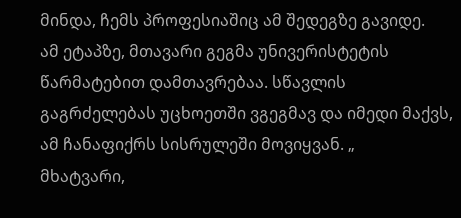მინდა, ჩემს პროფესიაშიც ამ შედეგზე გავიდე.
ამ ეტაპზე, მთავარი გეგმა უნივერისტეტის წარმატებით დამთავრებაა. სწავლის გაგრძელებას უცხოეთში ვგეგმავ და იმედი მაქვს, ამ ჩანაფიქრს სისრულეში მოვიყვან. „
მხატვარი,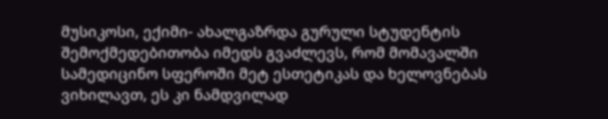მუსიკოსი, ექიმი- ახალგაზრდა გურული სტუდენტის შემოქმედებითობა იმედს გვაძლევს, რომ მომავალში სამედიცინო სფეროში მეტ ესთეტიკას და ხელოვნებას ვიხილავთ, ეს კი ნამდვილად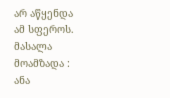არ აწყენდა ამ სფეროს.
მასალა მოამზადა : ანა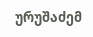ურუშაძემ